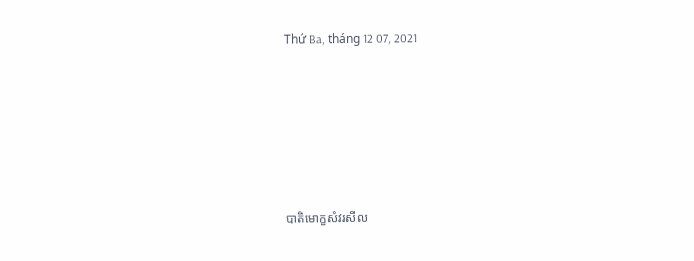Thứ Ba, tháng 12 07, 2021






បាតិមោក្ខសំវរសីល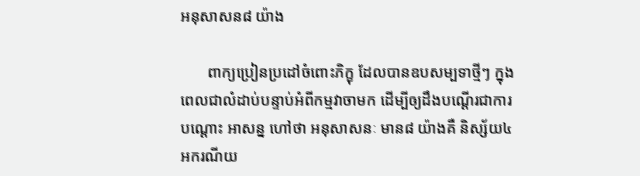អនុសាសន៨ យ៉ាង

       ពាក្យប្រៀនប្រដៅចំពោះភិក្ខុ ដែលបានឧបសម្បទាថ្មីៗ ក្នុងពេលជាលំដាប់បន្ទាប់អំពីកម្មវាចាមក ដើម្បីឲ្យដឹងបណ្ដើរជាការបណ្ដោះ អាសន្ន ហៅថា អនុសាសនៈ មាន៨ យ៉ាងគឺ និស្ស័យ៤ អករណីយ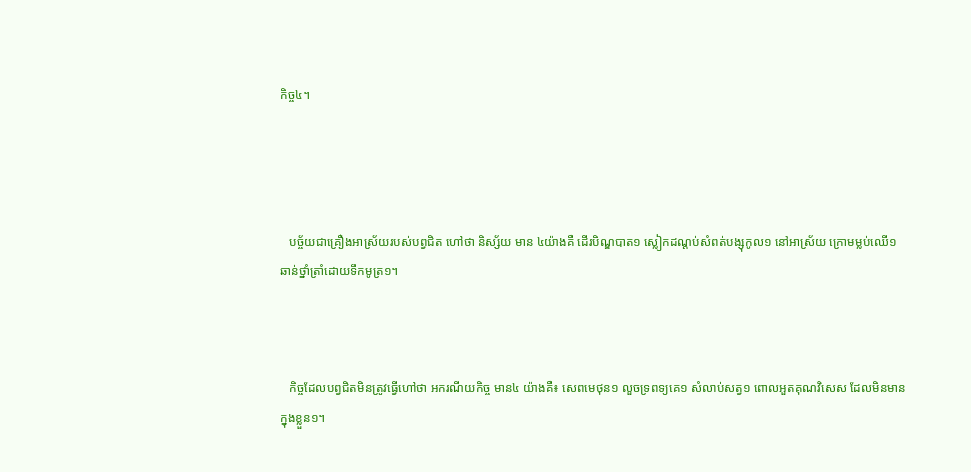កិច្ច៤។




   បច្ច័យជាគ្រឿងអាស្រ័យរបស់បព្វជិត ហៅថា និស្ស័យ មាន ៤យ៉ាងគឺ ដើរបិណ្ឌបាត១ ស្លៀកដណ្ដប់សំពត់បង្សុកូល១ នៅអាស្រ័យ ក្រោមម្លប់ឈើ១ ឆាន់ថ្នាំត្រាំដោយទឹកមូត្រ១។



   កិច្ចដែលបព្វជិតមិនត្រូវធ្វើហៅថា អករណីយកិច្ច មាន៤ យ៉ាងគឺ៖ សេពមេថុន១ លួចទ្រពទ្យគេ១ សំលាប់សត្វ១ ពោលអួតគុណវិសេស ដែលមិនមានក្នុងខ្លួន១។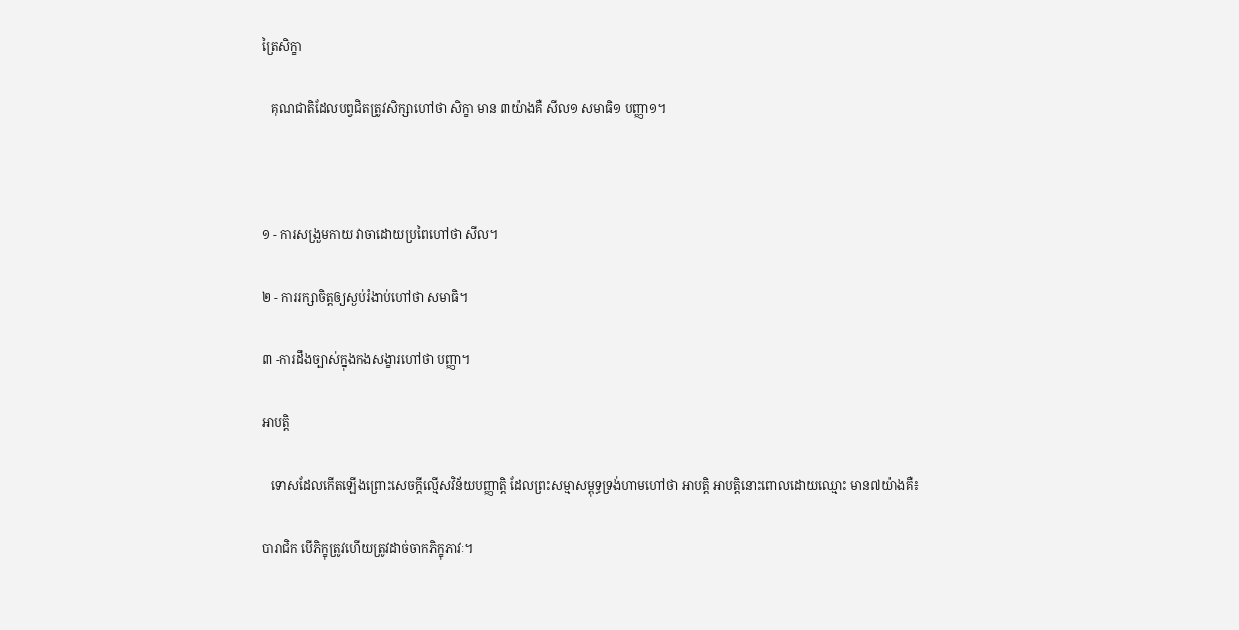ត្រៃសិក្ខា

   គុណជាតិដែលបព្វជិតត្រូវសិក្សាហៅថា សិក្ខា មាន ៣យ៉ាងគឺ សីល១ សមាធិ១ បញ្ញា១។



១ - ការសង្រួមកាយ វាចាដោយប្រពៃហៅថា សីល។

២ - ការរក្សាចិត្ដឲ្យស្ងប់រំងាប់ហៅថា សមាធិ។

៣ -ការដឹងច្បាស់ក្នុងកងសង្ខារហៅថា បញ្ញា។

អាបត្ដិ

   ទោសដែលកើតឡើងព្រោះសេចក្ដីល្មើសវិន័យបញ្ញាត្ដិ ដែលព្រះសម្មាសម្ពុទ្ធទ្រង់ហាមហៅថា អាបត្ដិ អាបត្ដិនោះពោលដោយឈ្មោះ មាន៧យ៉ាងគឺ៖

បារាជិក បើភិក្ខុត្រូវហើយត្រូវដាច់ចាកភិក្ខុភាវៈ។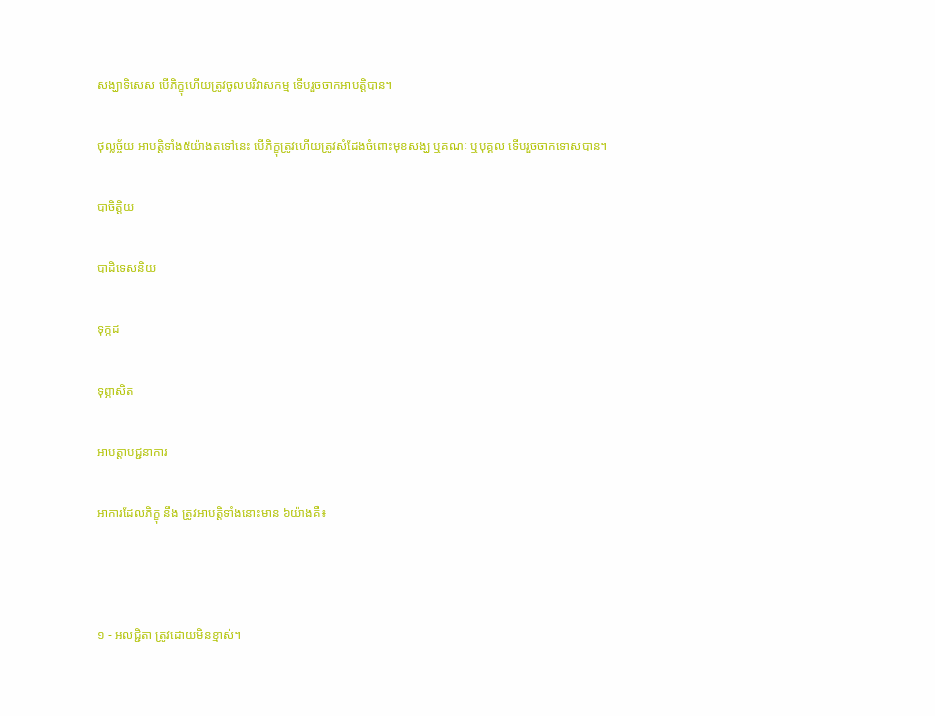សង្ឃាទិសេស បើភិក្ខុហើយត្រូវចូលបរិវាសកម្ម ទើបរួចចាកអាបត្ដិបាន។

ថុល្លច្ច័យ អាបត្ដិទាំង៥យ៉ាងតទៅនេះ បើភិក្ខុត្រូវហើយត្រូវសំដែងចំពោះមុខសង្ឃ ឬគណៈ ឬបុគ្គល ទើបរួចចាកទោសបាន។

បាចិត្ដិយ

បាដិទេសនិយ

ទុក្កដ

ទុព្ភាសិត

អាបត្ដាបជ្ជនាការ

អាការដែលភិក្ខុ នឹង ត្រូវអាបត្ដិទាំងនោះមាន ៦យ៉ាងគឺ៖



១ - អលជ្ជិតា ត្រូវដោយមិនខ្មាស់។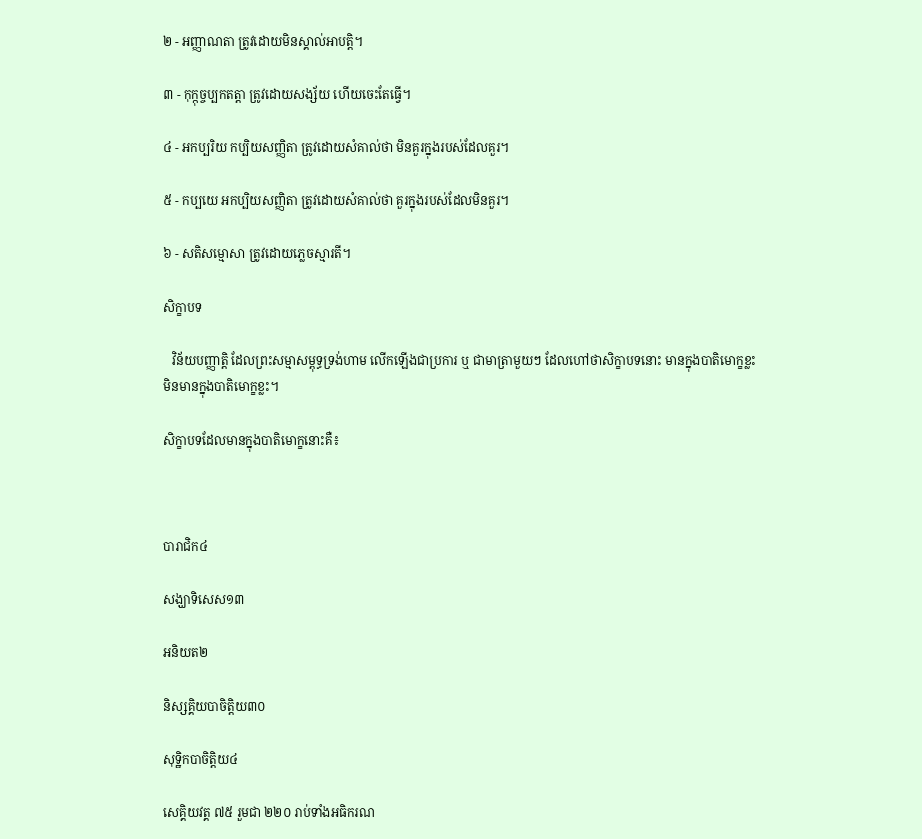២ - អញ្ញាណតា ត្រូវដោយមិនស្គាល់អាបត្ដិ។

៣ - កុក្កុច្ចប្បកតត្ដា ត្រូវដោយសង្ស័យ ហើយចេះតែធ្វើ។

៤ - អកប្បរិយ កប្បិយសញ្ញិតា ត្រូវដោយសំគាល់ថា មិនគួរក្នុងរបស់ដែលគួរ។

៥ - កប្បយេ អកប្បិយសញ្ញិតា ត្រូវដោយសំគាល់ថា គួរក្នុងរបស់ដែលមិនគួរ។

៦ - សតិសម្មោសា ត្រូវដោយភ្លេចស្មារតី។

សិក្ខាបទ

   វិន័យបញ្ញាត្ដិ ដែលព្រះសម្មាសម្ពុទ្ធទ្រង់ហាម លើកឡើងជាប្រការ ឬ ជាមាត្រាមួយៗ ដែលហៅថាសិក្ខាបទនោះ មានក្នុងបាតិមោក្ខខ្លះ មិនមានក្នុងបាតិមោក្ខខ្លះ។

សិក្ខាបទដែលមានក្នុងបាតិមោក្ខនោះគឺ៖



បារាជិក៤

សង្ឃាទិសេស១៣

អនិយត២

និស្សគ្គិយបាចិត្ដិយ៣០

សុទ្ឋិកបាចិត្ដិយ៤

សេគ្គិយវត្គ ៧៥ រួមជា ២២០ រាប់ទាំងអធិករណ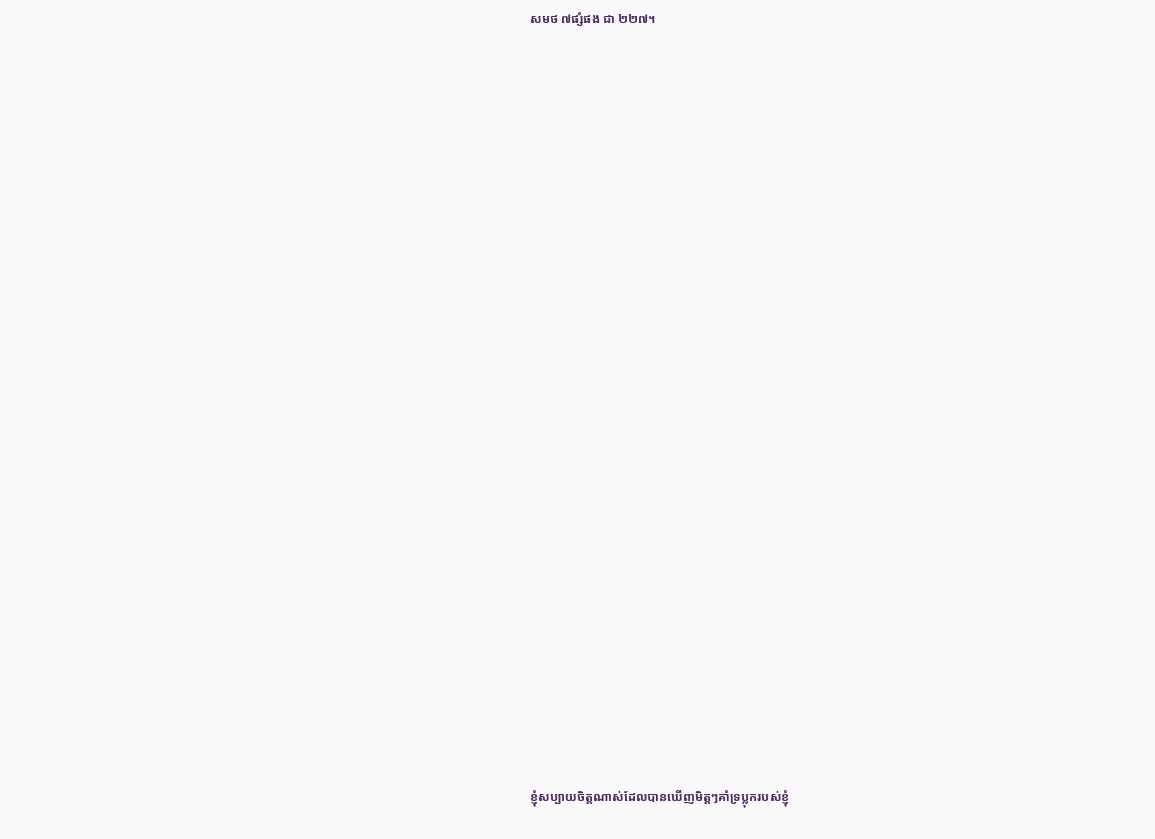សមថ ៧ផ្សំផង ជា ២២៧។
































ខ្ញុំសប្បាយចិត្តណាស់ដែលបានឃើញមិត្តៗគាំទ្រប្លុករបស់ខ្ញុំ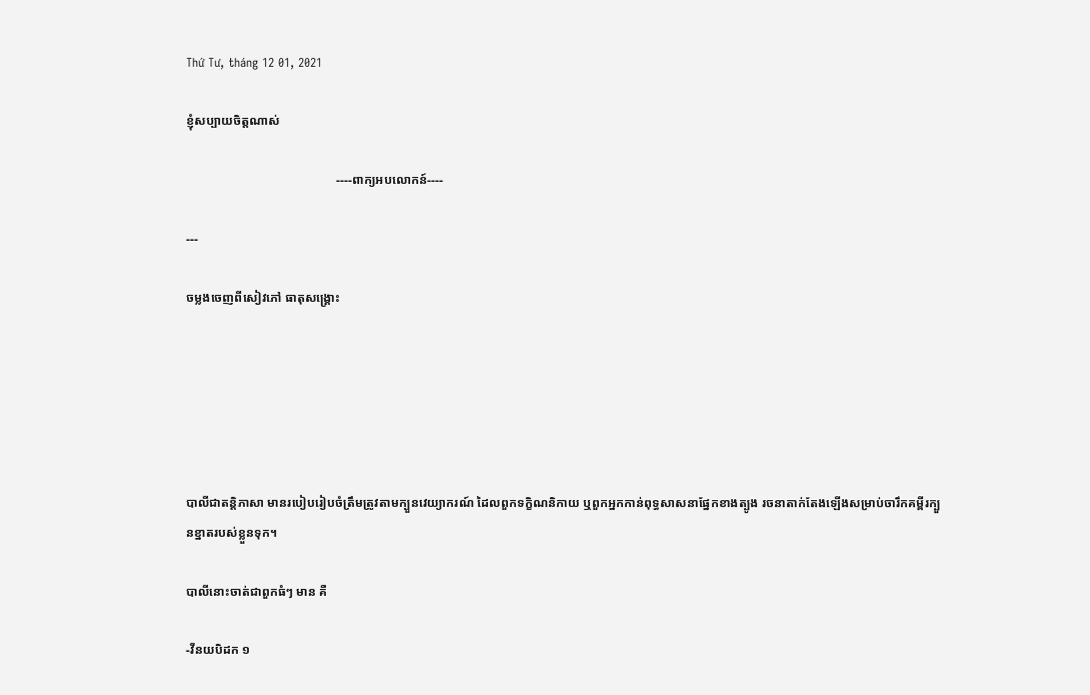Thứ Tư, tháng 12 01, 2021

ខ្ញុំសប្បាយចិត្តណាស់

                                                ----ពាក្យអបលោកន៍----

---

ចម្លងចេញពីសៀវភៅ ធាតុសង្គ្រោះ






បាលីជាតន្តិភាសា មានរបៀបរៀបចំត្រឹមត្រូវតាមក្បួនវេយ្យាករណ៍ ដៃលពួកទក្ខិណនិកាយ ឬពួកអ្នកកាន់ពុទ្ធសាសនាផ្នែកខាងត្បូង រចនាតាក់តែងឡើងសម្រាប់ចារឹកគម្ពីរក្បួនខ្នាតរបស់ខ្លួនទុក។

បាលីនោះចាត់ជាពួកធំៗ មាន គឺ

-វីនយបិដក ១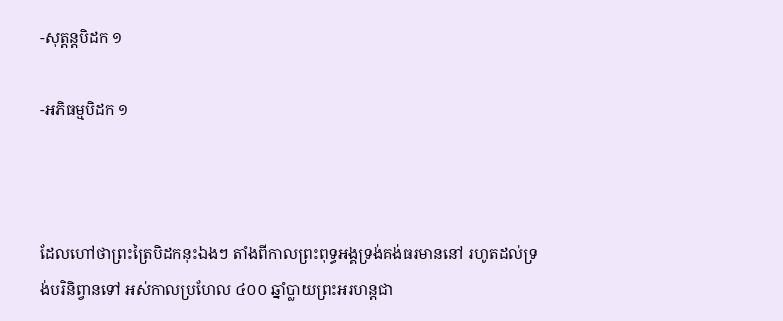-សុត្តន្តបិដក ១

-អភិធម្មបិដក ១



ដែលហៅថាព្រះត្រៃបិដកនុះឯងៗ តាំងពីកាលព្រះពុទ្ធអង្គទ្រង់គង់ធរមាននៅ រហូតដល់ទ្រង់បរិនិព្វានទៅ អស់កាលប្រហែល ៤០០ ឆ្នាំប្លាយព្រះអរហន្តជា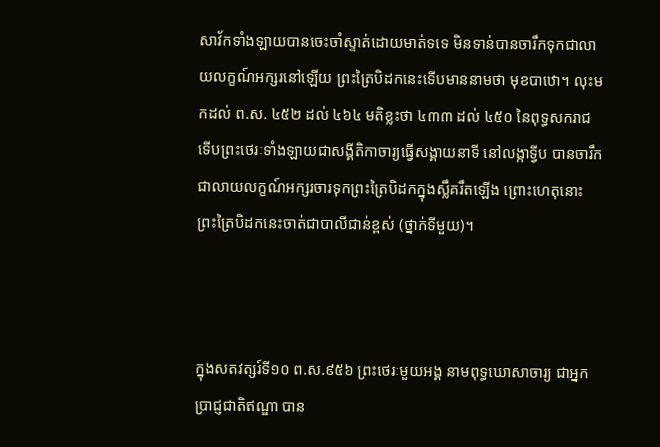សាវ័កទាំងឡាយបានចេះចាំស្ទាត់ដោយមាត់ទទេ មិនទាន់បានចារឹកទុកជាលាយលក្ខណ៍អក្សរនៅឡើយ ព្រះត្រៃបិដកនេះទើបមាននាមថា មុខបាឋោ។ លុះមកដល់ ព.ស. ៤៥២ ដល់ ៤៦៤ មតិខ្លះថា ៤៣៣ ដល់ ៤៥០ នៃពុទ្ធសករាជ ទើបព្រះថេរៈទាំងឡាយជាសង្គីតិកាចារ្យធ្វើសង្គាយនាទី នៅលង្កាទ្វីប បានចារឹកជាលាយលក្ខណ៍អក្សរចារទុកព្រះត្រៃបិដកក្នុងស្លឹគរឹតឡើង ព្រោះហេតុនោះ ព្រះត្រៃបិដកនេះចាត់ជាបាលីជាន់ខ្ពស់ (ថ្នាក់ទីមួយ)។



ក្នុងសតវត្សរ៍ទី១០ ព.ស.៩៥៦ ព្រះថេរៈមួយអង្គ នាមពុទ្ធឃោសាចារ្យ ជាអ្នកប្រាជ្ញជាតិឥណ្ឌា បាន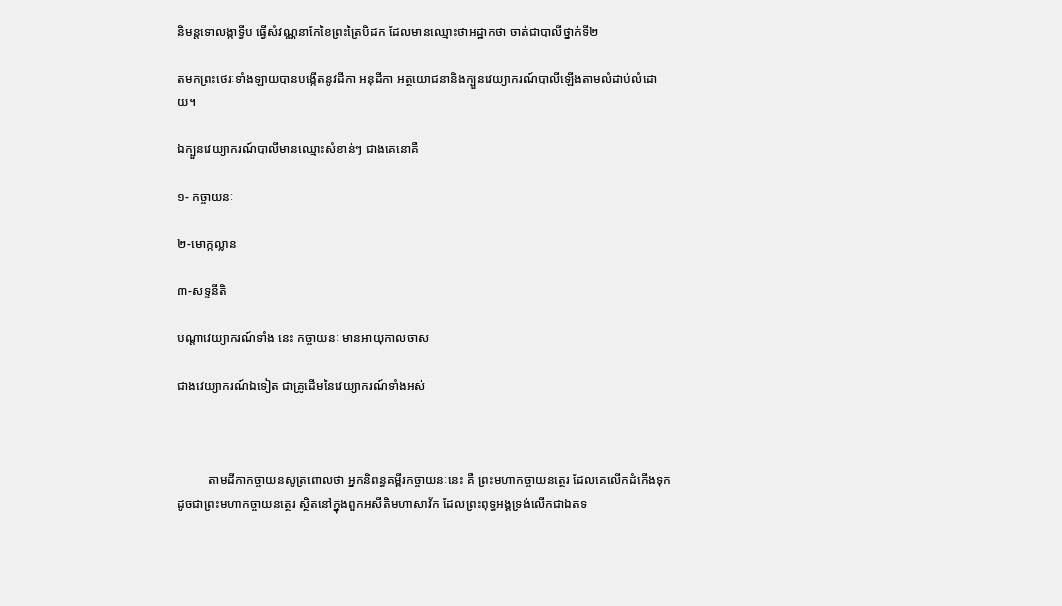និមន្តទោលង្កាទ្វីប ធ្វើសំវណ្ណនាកែខៃព្រះត្រៃបិដក ដែលមានឈ្មោះថាអដ្ឋាកថា ចាត់ជាបាលីថ្នាក់ទី២

តមកព្រះថេរៈទាំងឡាយបានបង្កើតនូវដីកា អនុដីកា អត្ថយោជនានិងក្បួនវេយ្យាករណ៍បាលីឡើងតាមលំដាប់លំដោយ។

ឯក្បួនវេយ្យាករណ៍បាលីមានឈ្មោះសំខាន់ៗ ជាងគេនោគឺ

១- កច្ចាយនៈ

២-មោក្កល្លាន

៣-សទ្ទនីតិ

បណ្ដាវេយ្យាករណ៍ទាំង នេះ កច្ចាយនៈ មានអាយុកាលចាស

ជាងវេយ្យាករណ៍ឯទៀត ជាគ្រូដើមនៃវេយ្យាករណ៍ទាំងអស់



          តាមដីកាកច្ចាយនសូត្រពោលថា អ្នកនិពន្ធគម្ពីរកច្ចាយនៈនេះ គឺ ព្រះមហាកច្ចាយនត្ថេរ ដែលគេលើកដំកើងទុកដូចជាព្រះមហាកច្ចាយនត្ថេរ ស្ថិតនៅក្នុងពួកអសីតិមហាសាវ័ក ដែលព្រះពុទ្ធអង្គទ្រង់លើកជាឯតទ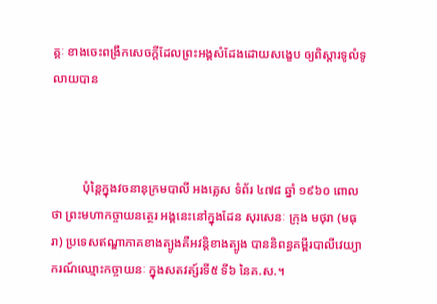គ្គៈ ខាងចេះពង្រឹកសេចក្ដីដែលព្រះអង្គសំដែងដោយសង្ខេប ឲ្យពិស្ដារទូលំទូលាយបាន



          បុំន្ដៃក្នុងវចនានុក្រមបាលី អងគ្លេស ទំព័រ ៤៧៨ ឆ្នាំ ១៩៦០ ពោលថា ព្រះមហាកច្ចាយនត្ថេរ អង្គនេះនៅក្នុងដែន សុរសេនៈ ក្រុង មថុរា (មធុរា) ប្រទេសឥណ្ឌាភាគខាងត្បូងគឺអវន្តិខាងត្បូង បាននិពន្ធគម្ពីរបាលីវេយ្យាករណ៍ឈ្មោះកច្ចាយនៈ ក្នុងសតវត្ស៍រទី៥ ទី៦ នៃគ.ស.។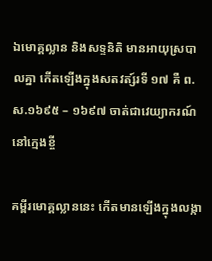ឯមោគ្គល្លាន និងសទ្ទនិតិ មានអាយុស្របាលគ្នា កើតឡើងក្នុងសតវត្ស៍រទី ១៧ គឺ ព.ស.១៦៩៥ – ១៦៩៧ ចាត់ជាវេយ្យាករណ៍នៅក្មេងខ្ចី

គម្ពីរមោគ្គល្លាននេះ កើតមានឡើងក្នុងលង្កា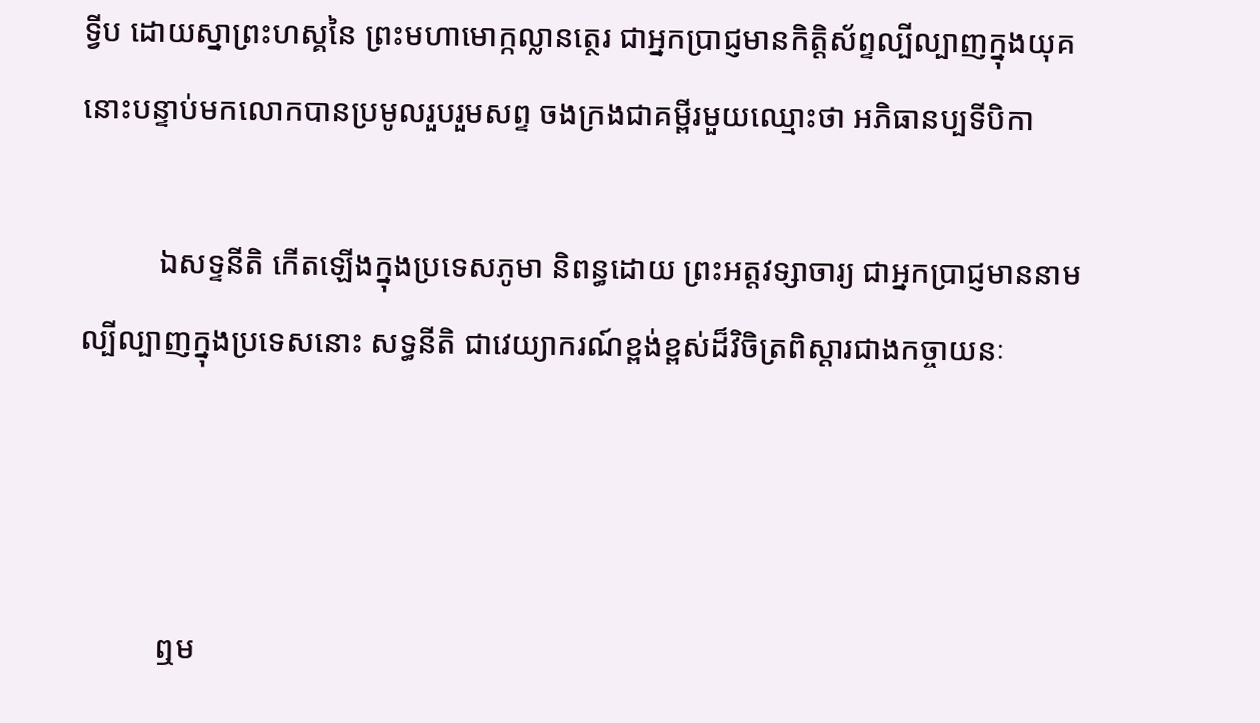ទ្វីប ដោយស្នាព្រះហស្គនៃ ព្រះមហាមោក្កល្លានត្ថេរ ជាអ្នកប្រាជ្ញមានកិត្តិស័ព្ទល្បីល្បាញក្នុងយុគនោះបន្ទាប់មកលោកបានប្រមូលរួបរួមសព្ទ ចងក្រងជាគម្ពីរមួយឈ្មោះថា អភិធានប្បទីបិកា

          ឯសទ្ទនីតិ កើតឡើងក្នុងប្រទេសភូមា និពន្ធដោយ ព្រះអត្តវទ្សាចារ្យ ជាអ្នកប្រាជ្ញមាននាមល្បីល្បាញក្នុងប្រទេសនោះ សទ្ធនីតិ ជាវេយ្យាករណ៍ខ្ពង់ខ្ពស់ដ៏វិចិត្រពិស្ដារជាងកច្ចាយនៈ



          ឮម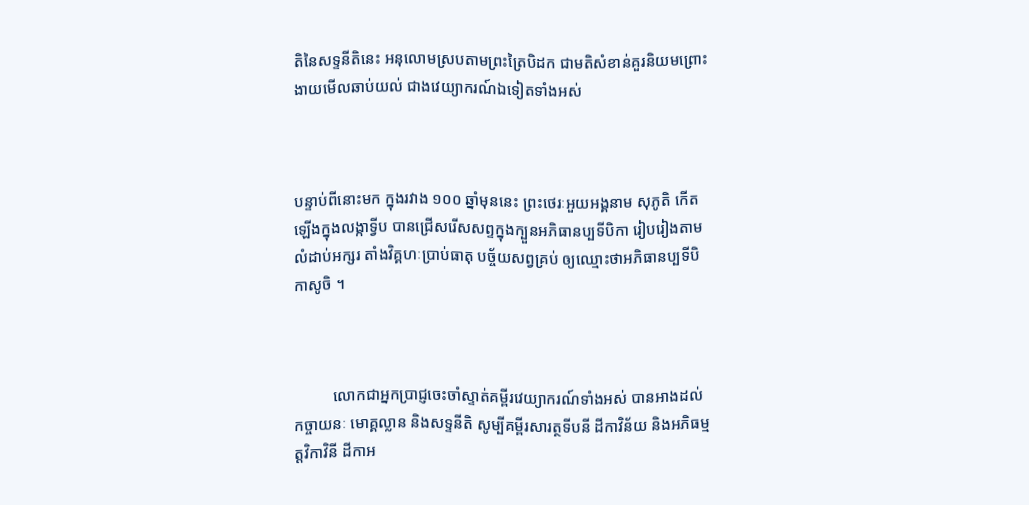តិនៃសទ្ទនីតិនេះ អនុលោមស្របតាមព្រះត្រៃបិដក ជាមតិសំខាន់គួរនិយមព្រោះងាយមើលឆាប់យល់ ជាងវេយ្យាករណ៍ឯទៀតទាំងអស់



បន្ទាប់ពីនោះមក ក្នុងរវាង ១០០ ឆ្នាំមុននេះ ព្រះថេរៈអួយអង្គនាម សុភូតិ កើតឡើងក្នុងលង្កាទ្វីប បានជ្រើសរើសសព្ទក្នុងក្បួនអភិធានប្បទីបិកា រៀបរៀងតាមលំដាប់អក្សរ តាំងវិគ្គហៈប្រាប់ធាតុ បច្ច័យសព្វគ្រប់ ឲ្យឈ្មោះថាអភិធានប្បទីបិកាសូចិ ។



          លោកជាអ្នកប្រាជ្ញចេះចាំស្ទាត់គម្ពីរវេយ្យាករណ៍ទាំងអស់ បានអាងដល់កច្ចាយនៈ មោគ្គល្លាន និងសទ្ទនីតិ សូម្បីគម្ពីរសារត្ថទីបនី ដីកាវិន័យ និងអភិធម្មត្ដវិកាវិនី ដីកាអ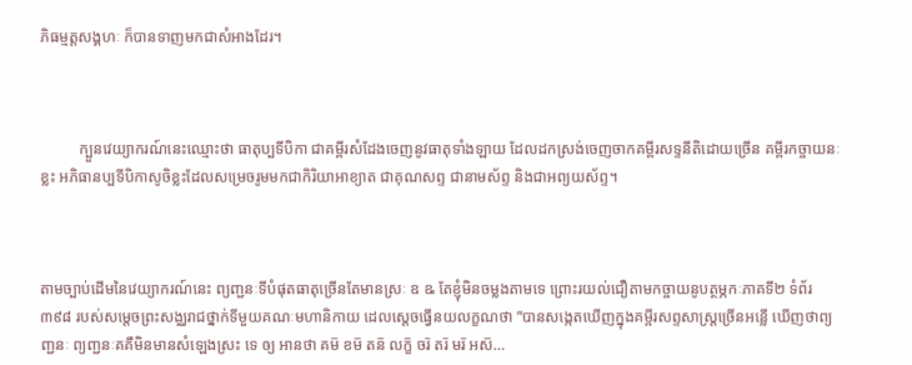ភិធម្មត្តសង្គហៈ ក៏បានទាញមកជាសំអាងដែរ។



          ក្បួនវេយ្យាករណ៍នេះឈ្មោះថា ធាតុប្បទីបិកា ជាគម្ពីរសំដែងចេញនូវធាតុទាំងឡាយ ដែលដកស្រង់ចេញចាកគម្ពីរសទ្ទនីតិដោយច្រើន គម្ពីរកច្ចាយនៈខ្លះ អភិធានប្បទីបិកាសូចិខ្លះដែលសម្រេចរូមមកជាកិរិយាអាខ្យាត ជាគុណសព្ទ ជានាមស័ព្ទ និងជាអព្យយស័ព្ទ។



តាមច្បាប់ដើមនៃវេយ្យាករណ៍នេះ ព្យញ្ជនៈទីបំផុតធាតុច្រើនតែមានស្រៈ ឧ ឩ តែខ្ញុំមិនចម្លងតាមទេ ព្រោះរយល់ជឿតាមកច្ចាយនូបត្ថម្ភកៈភាគទី២ ទំព័រ ៣៩៨ របស់សម្ដេចព្រះសង្ឈរាជថ្នាក់ទីមួយគណៈមហានិកាយ ដេលស្ដេចធ្វើនយលក្ខណថា ‍”បានសង្កេតឃើញក្នុងគម្ពីរសព្ទសាស្រ្ដច្រើនអន្លើ ឃើញថាព្យញ្ជនៈ ព្យញ្ជនៈគគឺមិនមានសំឡេងស្រះ ទេ ឲ្យ អានថា គម៑ ខម៑ តន៑ លក្ខ៑ ចរ៑ តរ៑ មរ៑ អស៑...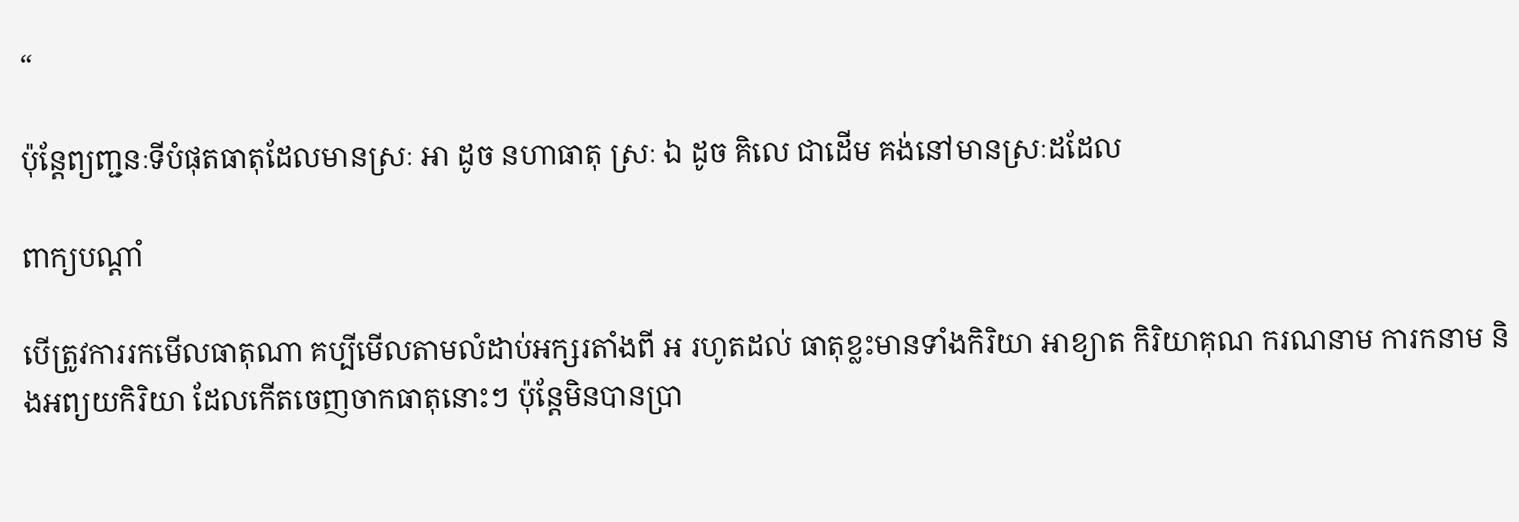“

ប៉ុន្តែព្យញ្ជនៈទីបំផុតធាតុដែលមានស្រៈ អា ដូច នហាធាតុ ស្រៈ ឯ ដូច គិលេ ជាដើម គង់នៅមានស្រៈដដែល

ពាក្យបណ្ដាំ

បើត្រូវការរកមើលធាតុណា គប្បីមើលតាមលំដាប់អក្សរតាំងពី អ រហូតដល់ ធាតុខ្លះមានទាំងកិរិយា អាខ្យាត កិរិយាគុណ ករណនាម ការកនាម និងអព្យយកិរិយា ដែលកើតចេញចាកធាតុនោះៗ ប៉ុន្តែមិនបានប្រា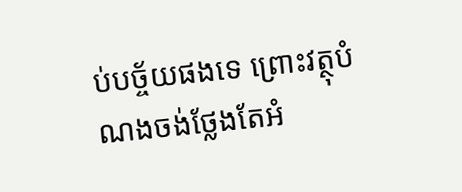ប់បច្ច័យផងទេ ព្រោះវត្ថុបំណងចង់ថ្លែងតែអំ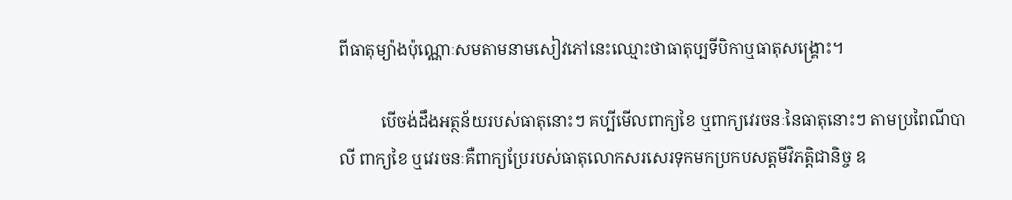ពីធាតុម្យ៉ាងប៉ុណ្ណោៈសមតាមនាមសៀវភៅនេះឈ្មោះថាធាតុប្បទីបិកាឬធាតុសង្រ្គោះ។

          បើចង់ដឹងអត្ថន័យរបស់ធាតុនោះៗ គប្បីមើលពាក្យខៃ ឬពាក្យវេរចនៈនៃធាតុនោះៗ តាមប្រពៃណីបាលី ពាក្យខៃ ឬវេរចនៈគឺពាក្យប្រែរបស់ធាតុលោកសរសេរទុកមកប្រកបសត្តមីវិភត្តិជានិច្ច ឧ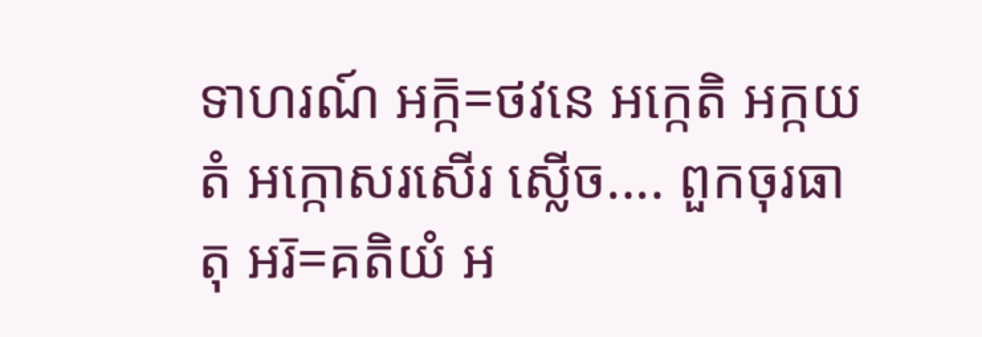ទាហរណ៍ អក្ក៑=ថវនេ អក្កេតិ អក្កយតំ អក្កោសរសើរ ស្លើច.... ពួកចុរធាតុ អរ៑=គតិយំ អ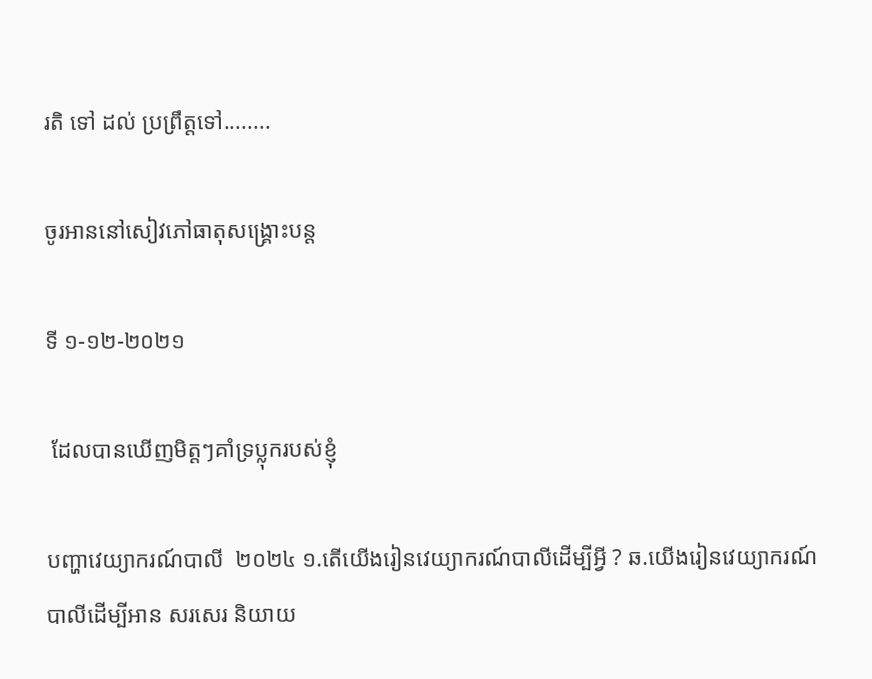រតិ ទៅ ដល់ ប្រព្រឹត្តទៅ........

ចូរអាននៅសៀវភៅធាតុសង្គ្រោះបន្ត

ទី ១-១២-២០២១

 ដែលបានឃើញមិត្តៗគាំទ្រប្លុករបស់ខ្ញុំ

បញ្ហាវេយ្យាករណ៍បាលី  ២០២៤ ១.តើយើងរៀនវេយ្យាករណ៍បាលីដើម្បីអ្វី ? ឆ.យើងរៀនវេយ្យាករណ៍បាលីដើម្បីអាន សរសេរ និយាយ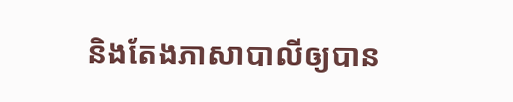និងតែងភាសាបាលីឲ្យបាន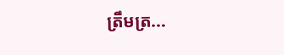ត្រឹមត្រ...